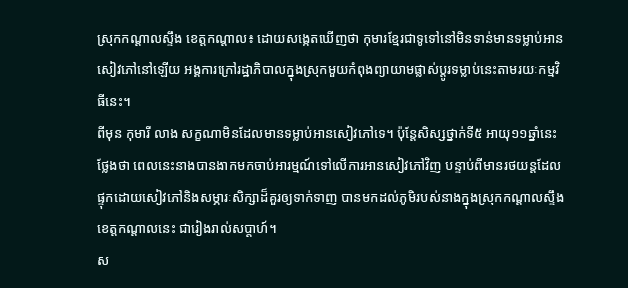ស្រុកកណ្តាលស្ទឹង ខេត្តកណ្តាល៖ ដោយសង្កេតឃើញថា កុមារខ្មែរជាទូទៅនៅមិនទាន់មានទម្លាប់អានសៀវភៅនៅឡើយ អង្គការក្រៅរដ្ឋាភិបាលក្នុងស្រុកមួយកំពុងព្យាយាមផ្លាស់ប្តូរទម្លាប់នេះតាមរយៈកម្មវិធីនេះ។
ពីមុន កុមារី លាង សក្ខណាមិនដែលមានទម្លាប់អានសៀវភៅទេ។ ប៉ុន្តែសិស្សថ្នាក់ទី៥ អាយុ១១ឆ្នាំនេះថ្លែងថា ពេលនេះនាងបានងាកមកចាប់អារម្មណ៍ទៅលើការអានសៀវភៅវិញ បន្ទាប់ពីមានរថយន្តដែលផ្ទុកដោយសៀវភៅនិងសម្ភារៈសិក្សាដ៏គួរឲ្យទាក់ទាញ បានមកដល់ភូមិរបស់នាងក្នុងស្រុកកណ្តាលស្ទឹង ខេត្តកណ្តាលនេះ ជារៀងរាល់សប្តាហ៍។
ស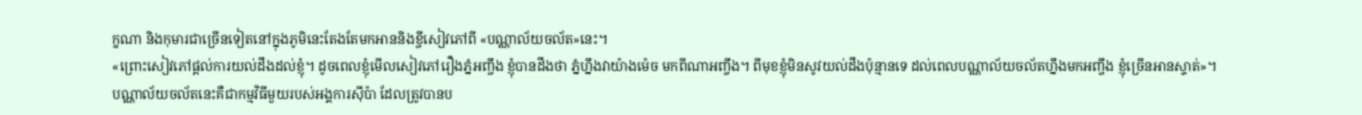ក្ខណា និងកុមារជាច្រើនទៀតនៅក្នុងភូមិនេះតែងតែមកអាននិងខ្ចីសៀវភៅពី «បណ្ណាល័យចល័ត»នេះ។
«ព្រោះសៀវភៅផ្តល់ការយល់ដឹងដល់ខ្ញុំ។ ដូចពេលខ្ញុំមើលសៀវភៅរឿងភ្នំអញ្ចឹង ខ្ញុំបានដឹងថា ភ្នំហ្នឹងវាយ៉ាងម៉េច មកពីណាអញ្ចឹង។ ពីមុខខ្ញុំមិនសូវយល់ដឹងប៉ុន្មានទេ ដល់ពេលបណ្ណាល័យចល័តហ្នឹងមកអញ្ចឹង ខ្ញុំច្រើនអានស្ទាត់»។
បណ្ណាល័យចល័តនេះគឺជាកម្មវិធីមួយរបស់អង្គការស៊ីប៉ា ដែលត្រូវបានប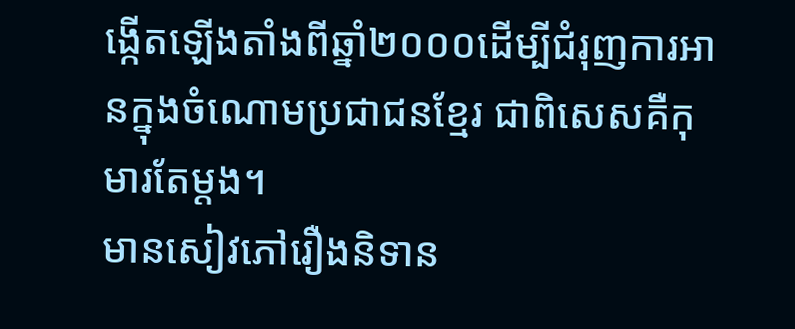ង្កើតឡើងតាំងពីឆ្នាំ២០០០ដើម្បីជំរុញការអានក្នុងចំណោមប្រជាជនខ្មែរ ជាពិសេសគឺកុមារតែម្តង។
មានសៀវភៅរឿងនិទាន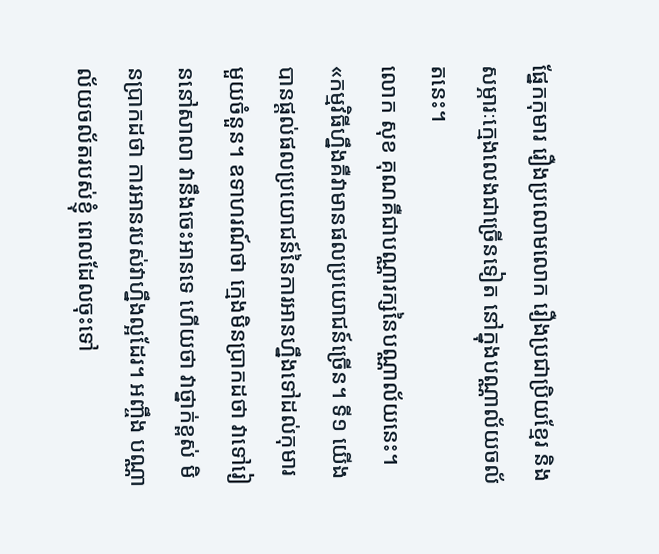ផ្នែកកុមារ រឿងប្រលោមលោក រឿងប្រជាប្រិយខ្មែរ និងសម្ភារៈក្មេងលេងជាច្រើនទៀត នៅក្នុងបណ្ណាល័យចល័តនេះ។
លោក សុខ គុណគឺជាបណ្ណារក្សនៃបណ្ណាល័យនេះ។
«កម្មវិធីហ្នឹងគឺវាមានផលប្រយោជន៍ច្រើន។ ទី១ យើងបានផ្តល់ផលប្រយោជន៍នៃការអានហ្នឹងទៅដល់កុមារមួយចំនួន។ ឧទាហរណ៍ថា ក្មេងមិនប្រាកដថា វាទៅរៀននៅសាលា វានឹងចេះអានទេ ហើយថា វាថ្នាក់ខ្ពស់ មិនប្រាកដថា ការអានរបស់វាហ្នឹងល្អដែរ។ អញ្ចឹង បណ្ណាល័យចល័តរបស់ខ្ញុំ ពេលដែលចុះទៅ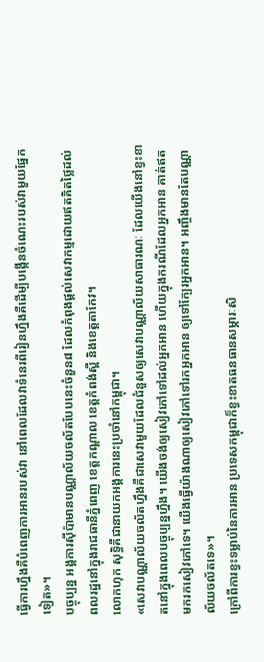ធ្វើការហ្នឹងគឺបំពេញការអានរបស់វា នៅពេលដែលវាទំនេរពីរៀនហ្នឹងគឺដើម្បីបង្កើនចំណេះរបស់វាមួយផ្នែកទៀត»។
បច្ចុប្បន្ន អង្គការស៊ីប៉ាមានបណ្ណាល័យចល័តបែបនេះចំនួន៨ ដែលកំពុងផ្តល់សេវាកម្មដោយឥតគិតថ្លៃដល់ពលរដ្ឋនៅក្នុងរាជធានីភ្នំពេញ ខេត្តកណ្តាល ខេត្តកំពង់ស្ពឺ និងខេត្តតាកែវ។
លោកហុក សុទ្ធិគឺជានាយកអង្គការនេះប្រចាំនៅកម្ពុជា។
«សេវាបណ្ណាល័យចល័តហ្នឹងគឺជាសេវាមួយដែលជំនួសឲ្យសេវាបណ្ណាល័យសាធារណៈ ដែលយើងនៅខ្វះខាតនៅក្នុងពេលបច្ចុប្បន្នហ្នឹង។ យើងចង់ឲ្យសៀវភៅទៅដល់អ្នកអាន ហើយក្នុងករណីដែលអ្នកអាន គាត់ឥតមករកសៀវភៅទេ។ យើងធ្វើយ៉ាងណាឲ្យសៀវភៅទៅរកអ្នកអាន ឲ្យទៅក្បែរអ្នកអាន។ អញ្ចឹងមានតែបណ្ណាល័យចល័តទេ»។
ក្រៅពីការខ្វះទម្លាប់នៃការអាន ប្រទេសកម្ពុជាក៏ខ្វះខាតធនធានសម្ភារៈសិ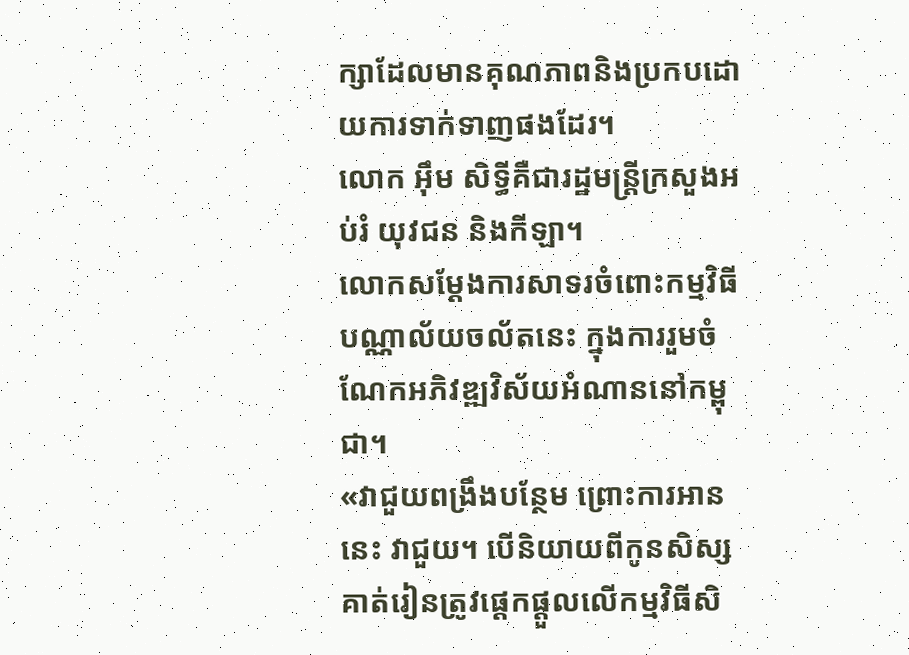ក្សាដែលមានគុណភាពនិងប្រកបដោយការទាក់ទាញផងដែរ។
លោក អ៊ឹម សិទ្ធីគឺជារដ្ឋមន្ត្រីក្រសួងអប់រំ យុវជន និងកីឡា។
លោកសម្តែងការសាទរចំពោះកម្មវិធីបណ្ណាល័យចល័តនេះ ក្នុងការរួមចំណែកអភិវឌ្ឍវិស័យអំណាននៅកម្ពុជា។
«វាជួយពង្រឹងបន្ថែម ព្រោះការអាននេះ វាជួយ។ បើនិយាយពីកូនសិស្ស គាត់រៀនត្រូវផ្តេកផ្តួលលើកម្មវិធីសិ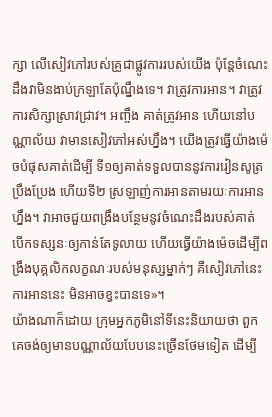ក្សា លើសៀវភៅរបស់គ្រូជាផ្លូវការរបស់យើង ប៉ុន្តែចំណេះដឹងវាមិនងាប់ក្រឡាតែប៉ុណ្នឹងទេ។ វាត្រូវការអាន។ វាត្រូវការសិក្សាស្រាវជ្រាវ។ អញ្ចឹង គាត់ត្រូវអាន ហើយនៅបណ្ណាល័យ វាមានសៀវភៅអស់ហ្នឹង។ យើងត្រូវធ្វើយ៉ាងម៉េចបំផុសគាត់ដើម្បី ទី១ឲ្យគាត់ទទួលបាននូវការរៀនសូត្រ ប្រឹងប្រែង ហើយទី២ ស្រឡាញ់ការអានតាមរយៈការអានហ្នឹង។ វាអាចជួយពង្រឹងបន្ថែមនូវចំណេះដឹងរបស់គាត់ បើកទស្សនៈឲ្យកាន់តែទូលាយ ហើយធ្វើយ៉ាងម៉េចដើម្បីពង្រឹងបុគ្គលិកលក្ខណៈរបស់មនុស្សម្នាក់ៗ គឺសៀវភៅនេះ ការអាននេះ មិនអាចខ្វះបានទេ»។
យ៉ាងណាក៏ដោយ ក្រុមអ្នកភូមិនៅទីនេះនិយាយថា ពួកគេចង់ឲ្យមានបណ្ណាល័យបែបនេះច្រើនថែមទៀត ដើម្បី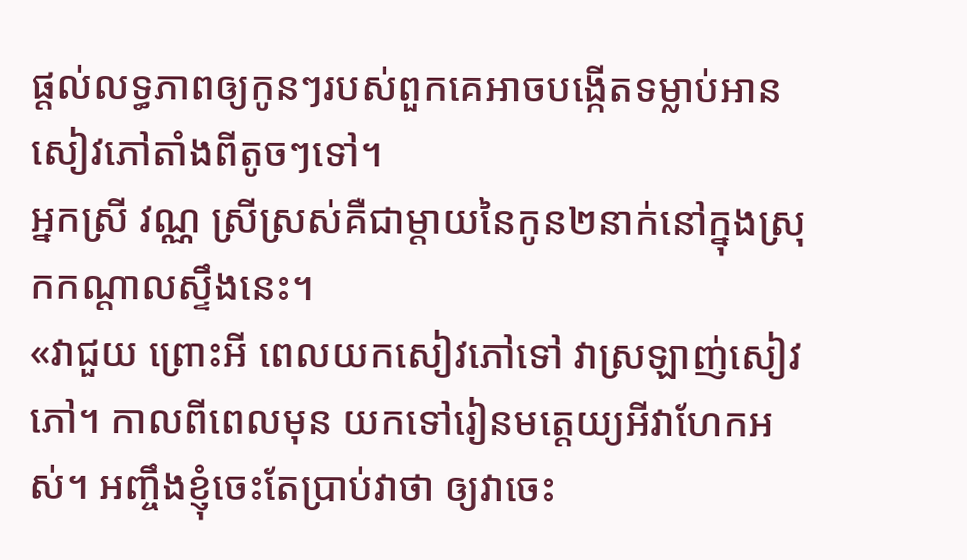ផ្តល់លទ្ធភាពឲ្យកូនៗរបស់ពួកគេអាចបង្កើតទម្លាប់អានសៀវភៅតាំងពីតូចៗទៅ។
អ្នកស្រី វណ្ណ ស្រីស្រស់គឺជាម្តាយនៃកូន២នាក់នៅក្នុងស្រុកកណ្តាលស្ទឹងនេះ។
«វាជួយ ព្រោះអី ពេលយកសៀវភៅទៅ វាស្រឡាញ់សៀវភៅ។ កាលពីពេលមុន យកទៅរៀនមត្តេយ្យអីវាហែកអស់។ អញ្ចឹងខ្ញុំចេះតែប្រាប់វាថា ឲ្យវាចេះ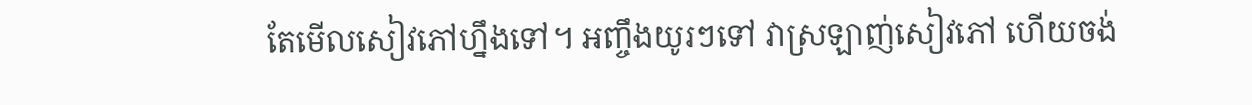តែមើលសៀវភៅហ្នឹងទៅ។ អញ្ចឹងយូរៗទៅ វាស្រឡាញ់សៀវភៅ ហើយចង់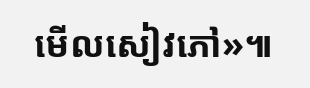មើលសៀវភៅ»៕